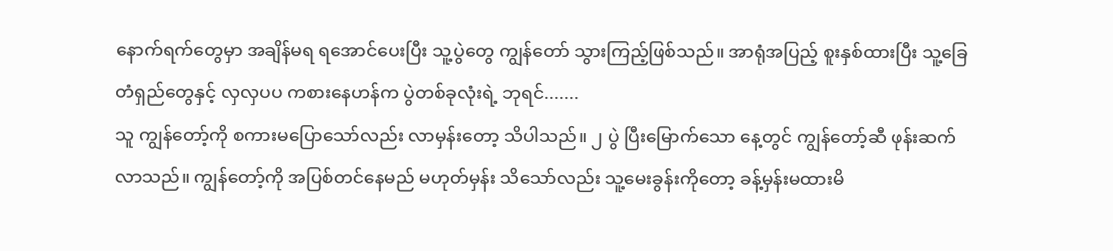နောက်ရက်တွေမှာ အချိန်မရ ရအောင်ပေးပြီး သူ့ပွဲတွေ ကျွန်တော် သွားကြည့်ဖြစ်သည်။ အာရုံအပြည့် စူးနှစ်ထားပြီး သူ့ခြေတံရှည်တွေနှင့် လှလှပပ ကစားနေဟန်က ပွဲတစ်ခုလုံးရဲ့ ဘုရင်.......
သူ ကျွန်တော့်ကို စကားမပြောသော်လည်း လာမှန်းတော့ သိပါသည်။ ၂ ပွဲ ပြီးမြောက်သော နေ့တွင် ကျွန်တော့်ဆီ ဖုန်းဆက်လာသည်။ ကျွန်တော့်ကို အပြစ်တင်နေမည် မဟုတ်မှန်း သိသော်လည်း သူ့မေးခွန်းကိုတော့ ခန့်မှန်းမထားမိ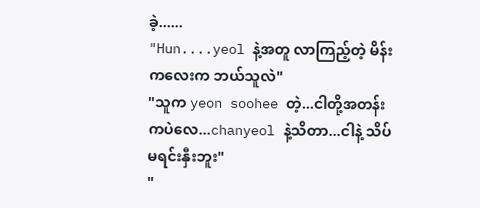ခဲ့......
"Hun....yeol နဲ့အတူ လာကြည့်တဲ့ မိန်းကလေးက ဘယ်သူလဲ"
"သူက yeon soohee တဲ့...ငါတို့အတန်းကပဲလေ...chanyeol နဲ့သိတာ...ငါနဲ့ သိပ်မရင်းနှီးဘူး"
"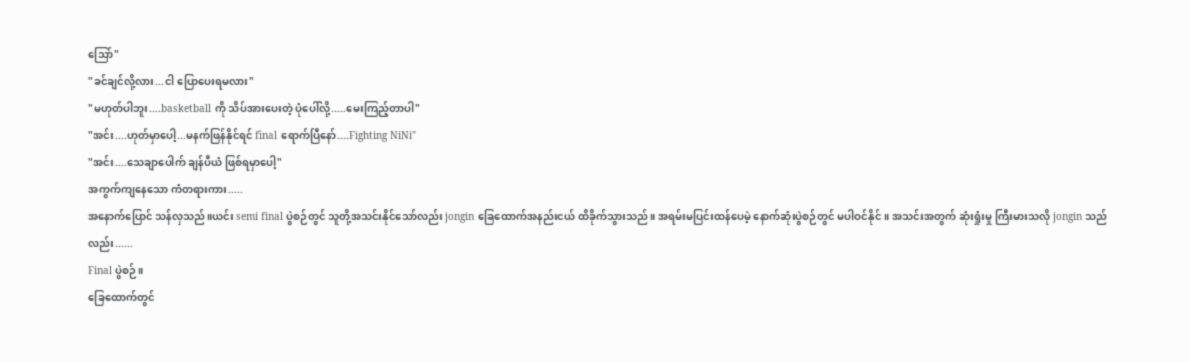သြော်"
"ခင်ချင်လို့လား...ငါ ပြောပေးရမလား"
"မဟုတ်ပါဘူး....basketball ကို သိပ်အားပေးတဲ့ ပုံပေါ်လို့.....မေးကြည့်တာပါ"
"အင်း....ဟုတ်မှာပေါ့...မနက်ဖြန်နိုင်ရင် fìnal ရောက်ပြီနော်....Fighting NiNi"
"အင်း....သေချာပေါက် ချန်ပီယံ ဖြစ်ရမှာပေါ့"
အကွက်ကျနေသော ကံတရားကား.....
အနောက်ပြောင် သန်လှသည်။ယင်း semi final ပွဲစဉ်တွင် သူတို့အသင်းနိုင်သော်လည်း jongin ခြေထောက်အနည်းငယ် ထိခိုက်သွားသည်။ အရမ်းမပြင်းထန်ပေမဲ့ နောက်ဆုံးပွဲစဉ်တွင် မပါဝင်နိုင်။ အသင်းအတွက် ဆုံးရှုံးမှု ကြီးမားသလို jongin သည်လည်း......
Final ပွဲစဉ်။
ခြေထောက်တွင်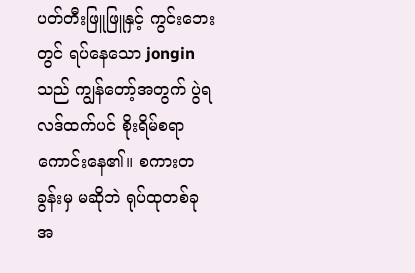ပတ်တီးဖြူဖြူနှင့် ကွင်းဘေးတွင် ရပ်နေသော jongin သည် ကျွန်တော့်အတွက် ပွဲရလဒ်ထက်ပင် စိုးရိမ်စရာကောင်းနေ၏။ စကားတခွန်းမှ မဆိုဘဲ ရုပ်ထုတစ်ခုအ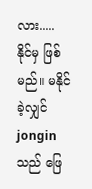လား.....
နိုင်မှ ဖြစ်မည်။ မနိုင်ခဲ့လျှင် jongin သည် ဖြေ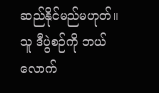ဆည်နိုင်မည်မဟုတ်။ သူ ဒီပွဲစဉ်ကို ဘယ်လောက်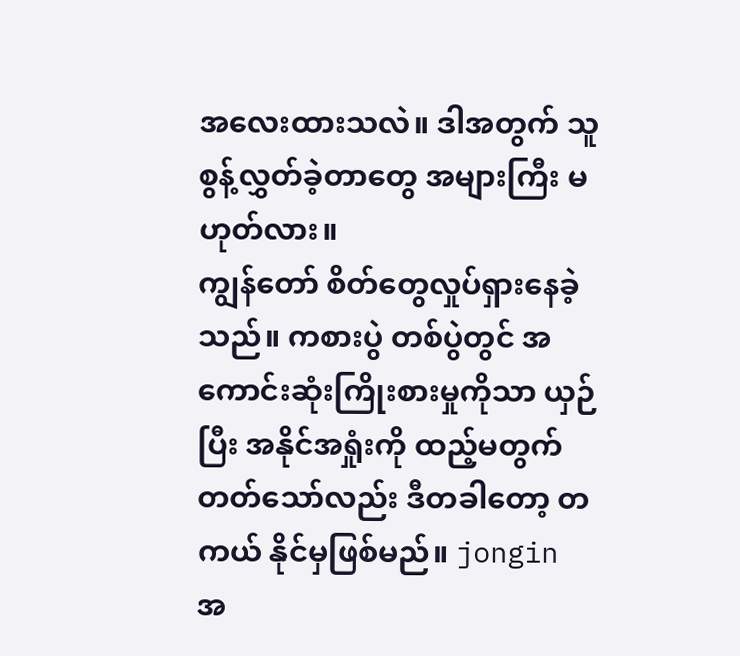အလေးထားသလဲ။ ဒါအတွက် သူစွန့်လွှတ်ခဲ့တာတွေ အများကြီး မဟုတ်လား။
ကျွန်တော် စိတ်တွေလှုပ်ရှားနေခဲ့သည်။ ကစားပွဲ တစ်ပွဲတွင် အကောင်းဆုံးကြိုးစားမှုကိုသာ ယှဉ်ပြီး အနိုင်အရှုံးကို ထည့်မတွက်တတ်သော်လည်း ဒီတခါတော့ တကယ် နိုင်မှဖြစ်မည်။ jongin အ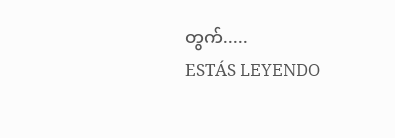တွက်.....
ESTÁS LEYENDO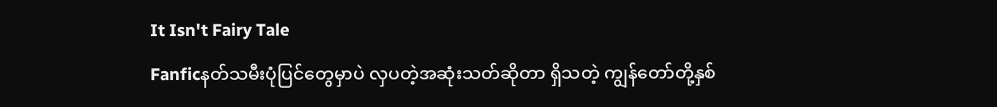It Isn't Fairy Tale
Fanficနတ်သမီးပုံပြင်တွေမှာပဲ လှပတဲ့အဆုံးသတ်ဆိုတာ ရှိသတဲ့ ကျွန်တော်တို့နှစ်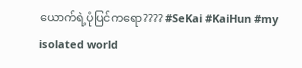ယောက်ရဲ့ပုံပြင်ကရော???? #SeKai #KaiHun #my isolated world